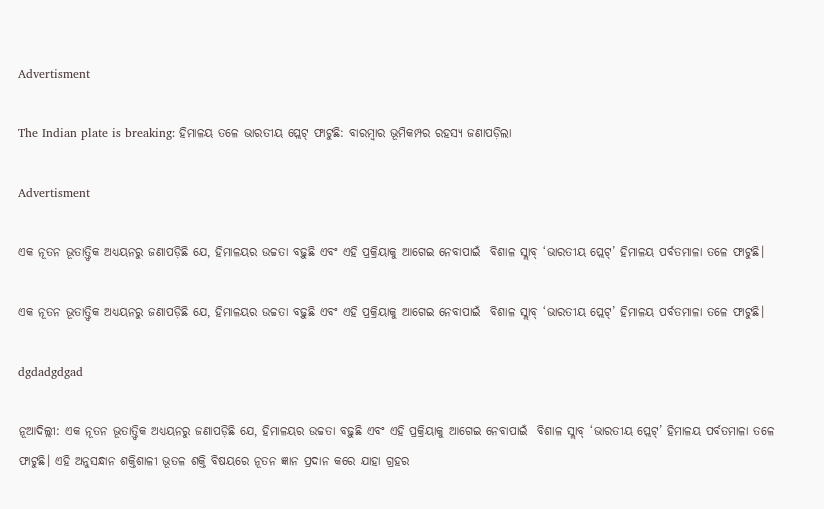Advertisment

The Indian plate is breaking: ହିମାଳୟ ତଳେ ଭାରତୀୟ ପ୍ଲେଟ୍‌ ଫାଟୁଛି: ବାରମ୍ବାର ଭୂମିକମ୍ପର ରହସ୍ୟ ଜଣାପଡ଼ିଲା

Advertisment

ଏକ ନୂତନ ଭୂତାତ୍ତ୍ୱିକ ଅଧ୍ୟୟନରୁ ଜଣାପଡ଼ିଛି ଯେ, ହିମାଳୟର ଉଚ୍ଚତା ବଢ଼ୁଛି ଏବଂ ଏହି ପ୍ରକ୍ରିୟାକୁ ଆଗେଇ ନେବାପାଇଁ  ବିଶାଳ ସ୍ଲାବ୍ ‘ଭାରତୀୟ ପ୍ଲେଟ୍’ ହିମାଳୟ ପର୍ବତମାଳା ତଳେ ଫାଟୁଛି।

ଏକ ନୂତନ ଭୂତାତ୍ତ୍ୱିକ ଅଧ୍ୟୟନରୁ ଜଣାପଡ଼ିଛି ଯେ, ହିମାଳୟର ଉଚ୍ଚତା ବଢ଼ୁଛି ଏବଂ ଏହି ପ୍ରକ୍ରିୟାକୁ ଆଗେଇ ନେବାପାଇଁ  ବିଶାଳ ସ୍ଲାବ୍ ‘ଭାରତୀୟ ପ୍ଲେଟ୍’ ହିମାଳୟ ପର୍ବତମାଳା ତଳେ ଫାଟୁଛି।

dgdadgdgad

ନୂଆଦିଲ୍ଲୀ: ଏକ ନୂତନ ଭୂତାତ୍ତ୍ୱିକ ଅଧ୍ୟୟନରୁ ଜଣାପଡ଼ିଛି ଯେ, ହିମାଳୟର ଉଚ୍ଚତା ବଢ଼ୁଛି ଏବଂ ଏହି ପ୍ରକ୍ରିୟାକୁ ଆଗେଇ ନେବାପାଇଁ  ବିଶାଳ ସ୍ଲାବ୍ ‘ଭାରତୀୟ ପ୍ଲେଟ୍’ ହିମାଳୟ ପର୍ବତମାଳା ତଳେ ଫାଟୁଛି। ଏହି ଅନୁସନ୍ଧାନ ଶକ୍ତିଶାଳୀ ଭୂତଳ ଶକ୍ତି ବିଷୟରେ ନୂତନ ଜ୍ଞାନ ପ୍ରଦାନ କରେ ଯାହା ଗ୍ରହର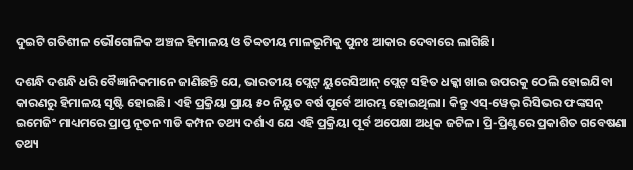ଦୁଇଟି ଗତିଶୀଳ ଭୌଗୋଳିକ ଅଞ୍ଚଳ ହିମାଳୟ ଓ ତିବ୍ବତୀୟ ମାଳଭୂମିକୁ ପୁନଃ ଆକାର ଦେବାରେ ଲାଗିଛି।

ଦଶନ୍ଧି ଦଶନ୍ଧି ଧରି ବୈଜ୍ଞାନିକମାନେ ଜାଣିଛନ୍ତି ଯେ, ଭାରତୀୟ ପ୍ଲେଟ୍ ୟୁରେସିଆନ୍ ପ୍ଲେଟ୍ ସହିତ ଧକ୍କା ଖାଇ ଉପରକୁ ଠେଲି ହୋଇଯିବା କାରଣରୁ ହିମାଳୟ ସୃଷ୍ଟି ହୋଇଛି। ଏହି ପ୍ରକ୍ରିୟା ପ୍ରାୟ ୫୦ ନିୟୁତ ବର୍ଷ ପୂର୍ବେ ଆରମ୍ଭ ହୋଇଥିଲା। କିନ୍ତୁ ଏସ୍-ୱେଭ୍ ରିସିଭର ଫଙ୍କସନ୍ ଇମେଜିଂ ମାଧ୍ୟମରେ ପ୍ରାପ୍ତ ନୂତନ ୩ଡି କମ୍ପନ ତଥ୍ୟ ଦର୍ଶାଏ ଯେ ଏହି ପ୍ରକ୍ରିୟା ପୂର୍ବ ଅପେକ୍ଷା ଅଧିକ ଜଟିଳ। ପ୍ରି-ପ୍ରିଣ୍ଟରେ ପ୍ରକାଶିତ ଗବେଷଣା ତଥ୍ୟ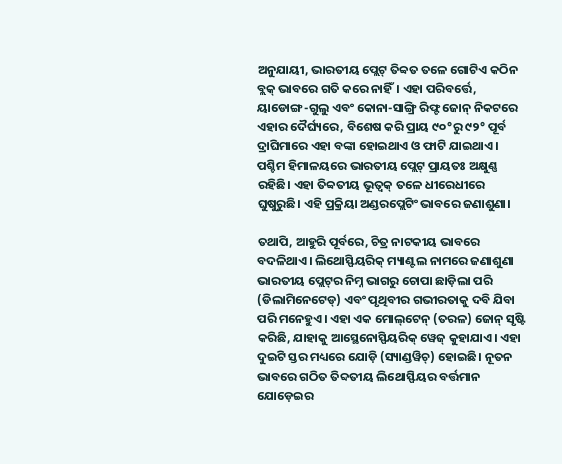ଅନୁଯାୟୀ, ଭାରତୀୟ ପ୍ଲେଟ୍ ତିବ୍ବତ ତଳେ ଗୋଟିଏ କଠିନ ବ୍ଲକ୍ ଭାବରେ ଗତି କରେ ନାହିଁ। ଏହା ପରିବର୍ତ୍ତେ, ୟାଡୋଙ୍ଗ-ଗୁଲୁ ଏବଂ କୋନା-ସାଙ୍ଗ୍ରି ରିଫ୍ଟ ଜୋନ୍ ନିକଟରେ ଏହାର ଦୈର୍ଘ୍ୟରେ, ବିଶେଷ କରି ପ୍ରାୟ ୯୦°ରୁ ୯୨° ପୂର୍ବ ଦ୍ରାଘିମାରେ ଏହା ବଙ୍କା ହୋଇଥାଏ ଓ ଫାଟି ଯାଇଥାଏ। ପଶ୍ଚିମ ହିମାଳୟରେ ଭାରତୀୟ ପ୍ଲେଟ୍ ପ୍ରାୟତଃ ଅକ୍ଷୁଣ୍ଣ ରହିଛି। ଏହା ତିବ୍ବତୀୟ ଭୂତ୍ବକ୍ ତଳେ ଧୀରେଧୀରେ ଘୁଷୁରୁଛି। ଏହି ପ୍ରକ୍ରିୟା ଅଣ୍ଡରପ୍ଲେଟିଂ ଭାବରେ ଜଣାଶୁଣା।

ତଥାପି, ଆହୁରି ପୂର୍ବରେ, ଚିତ୍ର ନାଟକୀୟ ଭାବରେ ବଦଳିଥାଏ। ଲିଥୋସ୍ଫିୟରିକ୍ ମ୍ୟାଣ୍ଟଲ ନାମରେ ଜଣାଶୁଣା ଭାରତୀୟ ପ୍ଲେଟ୍‌ର ନିମ୍ନ ଭାଗରୁ ଚୋପା ଛାଡ଼ିଲା ପରି (ଡିଲାମିନେଟେଡ୍) ଏବଂ ପୃଥିବୀର ଗଭୀରତାକୁ ଦବି ଯିବା ପରି ମନେହୁଏ। ଏହା ଏକ ମୋଲ୍‌ଟେନ୍ (ତରଳ) ଜୋନ୍ ସୃଷ୍ଟି କରିଛି, ଯାହାକୁ ଆସ୍ଥେନୋସ୍ଫିୟରିକ୍ ୱେଜ୍ କୁହାଯାଏ। ଏହା ଦୁଇଟି ସ୍ତର ମଧ୍ୟରେ ଯୋଡ଼ି (ସ୍ୟାଣ୍ଡୱିଚ୍) ହୋଇଛି। ନୂତନ ଭାବରେ ଗଠିତ ତିବ୍ଦତୀୟ ଲିଥୋସ୍ଫିୟର ବର୍ତ୍ତମାନ ଯୋଡ଼େଇର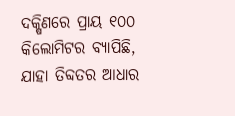ଦକ୍ଷିଣରେ ପ୍ରାୟ ୧୦୦ କିଲୋମିଟର ବ୍ୟାପିଛି, ଯାହା ତିବ୍ଦତର ଆଧାର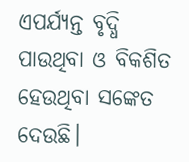ଏପର୍ଯ୍ୟନ୍ତ ବୃଦ୍ଧି ପାଉଥିବା ଓ ବିକଶିତ ହେଉଥିବା ସଙ୍କେତ ଦେଉଛି।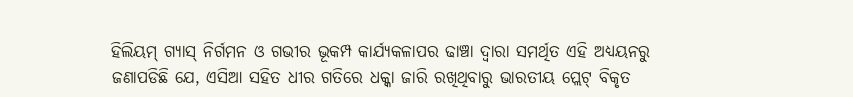ହିଲିୟମ୍ ଗ୍ୟାସ୍ ନିର୍ଗମନ ଓ ଗଭୀର ଭୂକମ୍ପ କାର୍ଯ୍ୟକଳାପର ଢାଞ୍ଚା ଦ୍ୱାରା ସମର୍ଥିତ ଏହି ଅଧ୍ୟୟନରୁ ଜଣାପଡିଛି ଯେ, ଏସିଆ ସହିତ ଧୀର ଗତିରେ ଧକ୍କା ଜାରି ରଖିଥିବାରୁ ଭାରତୀୟ ପ୍ଲେଟ୍ ବିକୃତ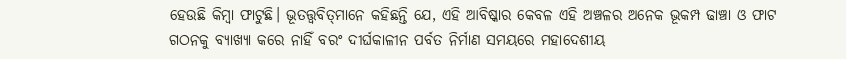ହେଉଛି କିମ୍ବା ଫାଟୁଛି। ଭୂତତ୍ତ୍ୱବିତ୍‌ମାନେ କହିଛନ୍ତି ଯେ, ଏହି ଆବିଷ୍କାର କେବଳ ଏହି ଅଞ୍ଚଳର ଅନେକ ଭୂକମ୍ପ ଢାଞ୍ଚା ଓ ଫାଟ ଗଠନକୁ ବ୍ୟାଖ୍ୟା କରେ ନାହିଁ ବରଂ ଦୀର୍ଘକାଳୀନ ପର୍ବତ ନିର୍ମାଣ ସମୟରେ ମହାଦେଶୀୟ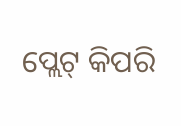ପ୍ଲେଟ୍ କିପରି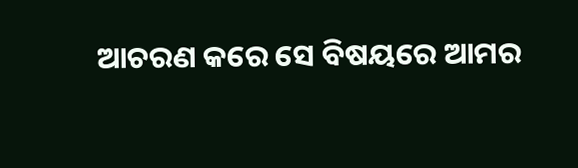ଆଚରଣ କରେ ସେ ବିଷୟରେ ଆମର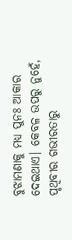ବୁଝାମଣାକୁ ମଧ୍ୟ ପୁନଃ ଆକାର ଦେଇଥାଏ। କେବଳ ଉପରୁ ନୁହେଁ, ପୃଥିବୀର ଗଭୀରତାରୁ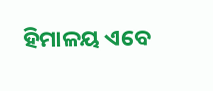ହିମାଳୟ ଏବେ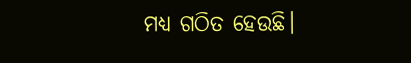ମଧ୍ୟ ଗଠିତ ହେଉଛି।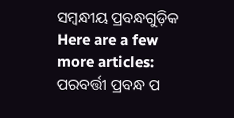ସମ୍ବନ୍ଧୀୟ ପ୍ରବନ୍ଧଗୁଡ଼ିକ
Here are a few more articles:
ପରବର୍ତ୍ତୀ ପ୍ରବନ୍ଧ ପ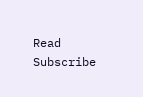Read
Subscribe